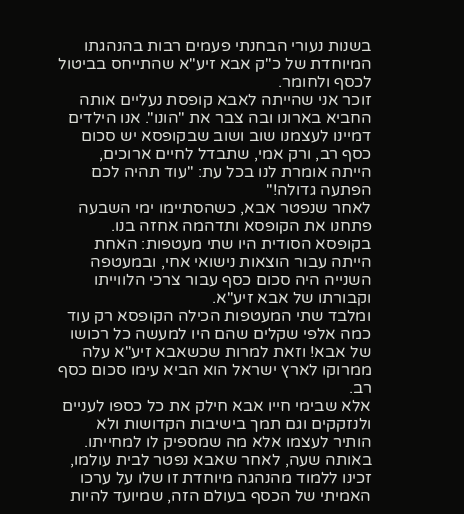בשנות נעורי הבחנתי פעמים רבות בהנהגתו המיוחדת של כ"ק אבא זיע"א שהתייחס בביטול לכסף ולחומר.
זוכר אני שהייתה לאבא קופסת נעליים אותה החביא בארונו ובה צבר את "הונו". אנו הילדים דמיינו לעצמנו שוב ושוב שבקופסא יש סכום כסף רב, ורק אמי, שתבדל לחיים ארוכים, הייתה אומרת לנו בכל עת: "עוד תהיה לכם הפתעה גדולה!"
לאחר שנפטר אבא, כשהסתיימו ימי השבעה פתחנו את הקופסא ותדהמה אחזה בנו.
בקופסא הסודית היו שתי מעטפות: האחת הייתה עבור הוצאות נישואי אחי, ובמעטפה השנייה היה סכום כסף עבור צרכי הלווייתו וקבורתו של אבא זיע"א.
ומלבד שתי המעטפות הכילה הקופסא רק עוד כמה אלפי שקלים שהם היו למעשה כל רכושו של אבא! וזאת למרות שכשאבא זיע"א עלה ממרוקו לארץ ישראל הוא הביא עימו סכום כסף רב.
אלא שבימי חייו אבא חילק את כל כספו לעניים ולנזקקים וגם תמך בישיבות הקדושות ולא הותיר לעצמו אלא מה שמספיק לו למחייתו.
באותה שעה, לאחר שאבא נפטר לבית עולמו, זכינו ללמוד מהנהגה מיוחדת זו שלו על ערכו האמיתי של הכסף בעולם הזה, שמיועד להיות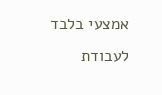אמצעי בלבד לעבודת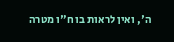ה', ואין לראות בו ח"ו מטרה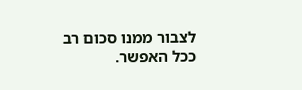לצבור ממנו סכום רב ככל האפשר.